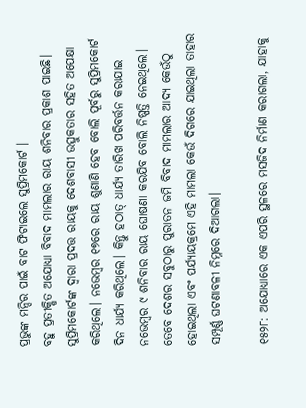ପ୍ରଭୁଙ୍କ ମନ୍ଦିର ପାଇଁ ବାଟ ଫିଟାଇଲେ ସୁପ୍ରିମକୋର୍ଟ ।
ବହୁ ପ୍ରତୀକ୍ଷିତ ଅଯୋଧ୍ୟା ବିବାଦ ମାମଲାର ରାୟ ଶନିବାର ପ୍ରକାଶ ପାଇଛି। ସୁପ୍ରିମକୋର୍ଟଙ୍କ ଦ୍ବାରା ପ୍ରଦତ୍ତ ରାୟକୁ ଦେଶବାସୀ ଉତ୍ସୁକତାର ସହିତ ଅପେକ୍ଷା କରିଥିଲେ। ନଭେମ୍ବର ୧୭ରେ ରାୟ ଶୁଣାଣି ହେବ ବୋଲି ପୂର୍ବରୁ ସୁପ୍ରିମକୋର୍ଟ ଦିନ ଧାର୍ଯ୍ୟ କରିଥିଲେ। କିନ୍ତୁ ହଠାତ୍ ଧାର୍ଯ୍ୟ ତାରିଖ ପରିବର୍ତ୍ତନ କରାଯାଇ ନଭେମ୍ବର ୯ ଶନିବାର ରାୟ ଘୋଷଣା କରଯିବ ବୋଲି ନିଷ୍ପତ୍ତି ନେଇଥିଲେ। ତେବେ ଦେଶର ସବୁଠାରୁ ପୁରାତନ ଜମି ବିବାଦ ମାମଲାର ଆଦ୍ୟ କେଉଁଠୁ ହୋଇଥିଲା ଏବଂ ପର୍ଯ୍ୟାୟକ୍ରମେ ଏହି ମାମଲା କେଉଁ ଦିଗରେ ଯାଇଥିଲା ତାହାର ସମ୍ପୂର୍ଣ୍ଣ ଘଟଣାବଳୀ ନିମ୍ନରେ ଦିଆଗଲା।

୧୫୨୮: ଅଯୋଧ୍ୟାରେ ଏକ ଏପରି ସ୍ଥଳରେ ମସଜିଦ ନିର୍ମାଣ କରାଗଲା, ଯାହାକୁ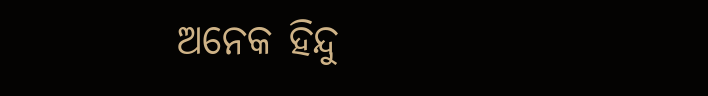ଅନେକ ହିନ୍ଦୁ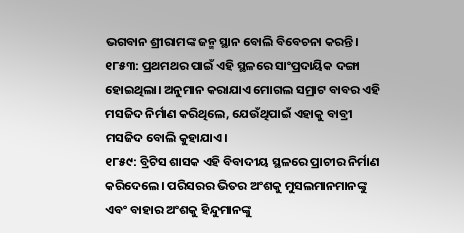ଭଗବାନ ଶ୍ରୀରାମଙ୍କ ଜନ୍ମ ସ୍ଥାନ ବୋଲି ବିବେଚନା କରନ୍ତି।
୧୮୫୩: ପ୍ରଥମଥର ପାଇଁ ଏହି ସ୍ଥଳରେ ସାଂପ୍ରଦାୟିକ ଦଙ୍ଗା ହୋଇଥିଲା। ଅନୁମାନ କରାଯାଏ ମୋଗଲ ସମ୍ରାଟ ବାବର ଏହି ମସଜିଦ ନିର୍ମାଣ କରିଥିଲେ, ଯେଉଁଥିପାଇଁ ଏହାକୁ ବାବ୍ରୀ ମସଜିଦ ବୋଲି କୁହାଯାଏ।
୧୮୫୯: ବ୍ରିଟିସ ଶାସକ ଏହି ବିବାଦୀୟ ସ୍ଥଳରେ ପ୍ରାଚୀର ନିର୍ମାଣ କରିଦେଲେ। ପରିସରର ଭିତର ଅଂଶକୁ ମୁସଲମାନମାନଙ୍କୁ ଏବଂ ବାହାର ଅଂଶକୁ ହିନ୍ଦୁମାନଙ୍କୁ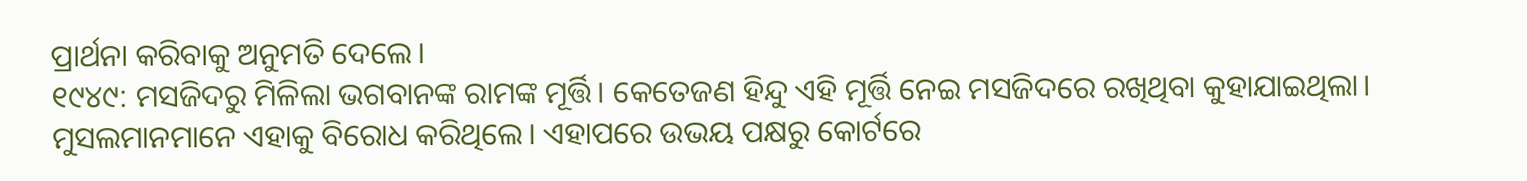ପ୍ରାର୍ଥନା କରିବାକୁ ଅନୁମତି ଦେଲେ।
୧୯୪୯: ମସଜିଦରୁ ମିଳିଲା ଭଗବାନଙ୍କ ରାମଙ୍କ ମୂର୍ତ୍ତି। କେତେଜଣ ହିନ୍ଦୁ ଏହି ମୂର୍ତ୍ତି ନେଇ ମସଜିଦରେ ରଖିଥିବା କୁହାଯାଇଥିଲା। ମୁସଲମାନମାନେ ଏହାକୁ ବିରୋଧ କରିଥିଲେ। ଏହାପରେ ଉଭୟ ପକ୍ଷରୁ କୋର୍ଟରେ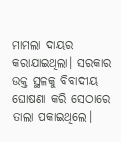ମାମଲା ଦାୟର କରାଯାଇଥିଲା। ସରକାର ଉକ୍ତ ସ୍ଥଳକୁ ବିବାଦୀୟ ଘୋଷଣା କରି ସେଠାରେ ତାଲା ପକାଇଥିଲେ।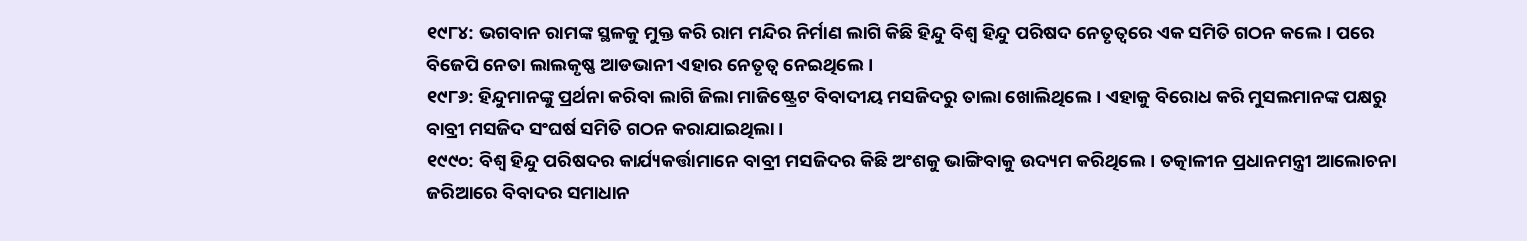୧୯୮୪: ଭଗବାନ ରାମଙ୍କ ସ୍ଥଳକୁ ମୁକ୍ତ କରି ରାମ ମନ୍ଦିର ନିର୍ମାଣ ଲାଗି କିଛି ହିନ୍ଦୁ ବିଶ୍ୱ ହିନ୍ଦୁ ପରିଷଦ ନେତୃତ୍ୱରେ ଏକ ସମିତି ଗଠନ କଲେ। ପରେ ବିଜେପି ନେତା ଲାଲକୃଷ୍ଣ ଆଡଭାନୀ ଏହାର ନେତୃତ୍ୱ ନେଇଥିଲେ।
୧୯୮୬: ହିନ୍ଦୁମାନଙ୍କୁ ପ୍ରର୍ଥନା କରିବା ଲାଗି ଜିଲା ମାଜିଷ୍ଟ୍ରେଟ ବିବାଦୀୟ ମସଜିଦରୁ ତାଲା ଖୋଲିଥିଲେ। ଏହାକୁ ବିରୋଧ କରି ମୁସଲମାନଙ୍କ ପକ୍ଷରୁ ବାବ୍ରୀ ମସଜିଦ ସଂଘର୍ଷ ସମିତି ଗଠନ କରାଯାଇଥିଲା।
୧୯୯୦: ବିଶ୍ୱ ହିନ୍ଦୁ ପରିଷଦର କାର୍ଯ୍ୟକର୍ତ୍ତାମାନେ ବାବ୍ରୀ ମସଜିଦର କିଛି ଅଂଶକୁ ଭାଙ୍ଗିବାକୁ ଉଦ୍ୟମ କରିଥିଲେ। ତତ୍କାଳୀନ ପ୍ରଧାନମନ୍ତ୍ରୀ ଆଲୋଚନା ଜରିଆରେ ବିବାଦର ସମାଧାନ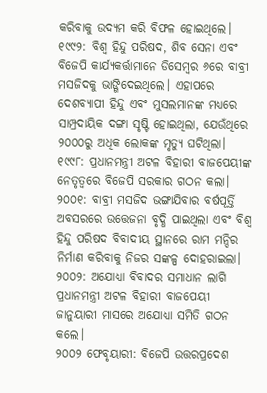କରିବାକୁ ଉଦ୍ୟମ କରି ବିଫଳ ହୋଇଥିଲେ।
୧୯୯୨: ବିଶ୍ୱ ହିନ୍ଦୁ ପରିଷଦ, ଶିବ ସେନା ଏବଂ ବିଜେପି କାର୍ଯ୍ୟକର୍ତ୍ତାମାନେ ଡିସେମ୍ବର ୬ରେ ବାବ୍ରୀ ମସଜିଦକୁ ଭାଙ୍ଗିଦେଇଥିଲେ। ଏହାପରେ ଦେଶବ୍ୟାପୀ ହିନ୍ଦୁ ଏବଂ ମୁସଲମାନଙ୍କ ମଧ୍ୟରେ ସାମ୍ପ୍ରଦାୟିକ ଦଙ୍ଗା ସୃଷ୍ଟି ହୋଇଥିଲା, ଯେଉଁଥିରେ ୨୦୦୦ରୁ ଅଧିକ ଲୋକଙ୍କ ମୃତ୍ୟୁ ଘଟିଥିଲା।
୧୯୯୮: ପ୍ରଧାନମନ୍ତ୍ରୀ ଅଟଳ ବିହାରୀ ବାଜପେୟୀଙ୍କ ନେତୃତ୍ଵରେ ବିଜେପି ସରକାର ଗଠନ କଲା।
୨୦୦୧: ବାବ୍ରୀ ମସଜିଦ ଭଙ୍ଗାଯିବାର ବର୍ଷପୂର୍ତ୍ତି ଅବସରରେ ଉତ୍ତେଜନା ବୃଦ୍ଧି ପାଇଥିଲା ଏବଂ ବିଶ୍ଵ ହିନ୍ଦୁ ପରିଷଦ ବିବାଦୀୟ ସ୍ଥାନରେ ରାମ ମନ୍ଦିର ନିର୍ମାଣ କରିବାକୁ ନିଜର ସଙ୍କଳ୍ପ ଦୋହରାଇଲା।
୨୦୦୨: ଅଯୋଧ୍ୟା ବିବାଦର ସମାଧାନ ଲାଗି ପ୍ରଧାନମନ୍ତ୍ରୀ ଅଟଳ ବିହାରୀ ବାଜପେୟୀ ଜାନୁୟାରୀ ମାସରେ ଅଯୋଧ୍ୟା ସମିତି ଗଠନ କଲେ।
୨୦୦୨ ଫେବୃୟାରୀ: ବିଜେପି ଉତ୍ତରପ୍ରଦେଶ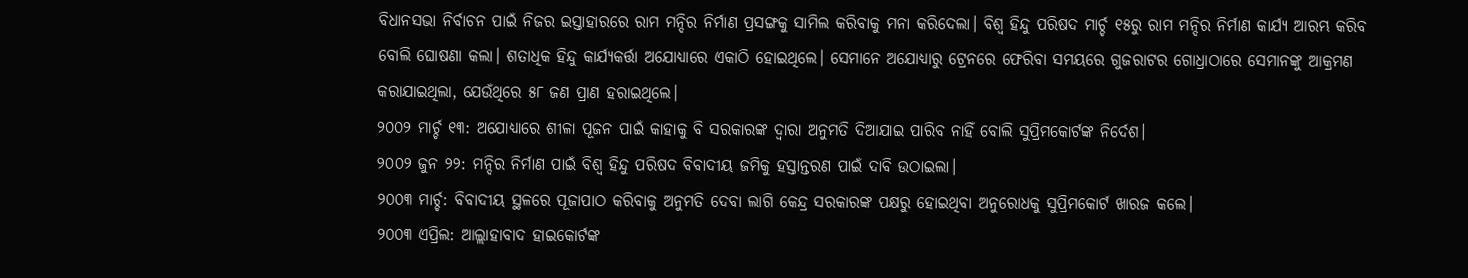ବିଧାନସଭା ନିର୍ବାଚନ ପାଇଁ ନିଜର ଇସ୍ତାହାରରେ ରାମ ମନ୍ଦିର ନିର୍ମାଣ ପ୍ରସଙ୍ଗକୁ ସାମିଲ କରିବାକୁ ମନା କରିଦେଲା। ବିଶ୍ଵ ହିନ୍ଦୁ ପରିଷଦ ମାର୍ଚ୍ଚ ୧୫ରୁ ରାମ ମନ୍ଦିର ନିର୍ମାଣ କାର୍ଯ୍ୟ ଆରମ୍ଭ କରିବ ବୋଲି ଘୋଷଣା କଲା। ଶତାଧିକ ହିନ୍ଦୁ କାର୍ଯ୍ୟକର୍ତ୍ତା ଅଯୋଧ୍ୟାରେ ଏକାଠି ହୋଇଥିଲେ। ସେମାନେ ଅଯୋଧ୍ୟାରୁ ଟ୍ରେନରେ ଫେରିବା ସମୟରେ ଗୁଜରାଟର ଗୋଧ୍ରାଠାରେ ସେମାନଙ୍କୁ ଆକ୍ରମଣ କରାଯାଇଥିଲା, ଯେଉଁଥିରେ ୫୮ ଜଣ ପ୍ରାଣ ହରାଇଥିଲେ।
୨୦୦୨ ମାର୍ଚ୍ଚ ୧୩: ଅଯୋଧ୍ୟାରେ ଶୀଳା ପୂଜନ ପାଇଁ କାହାକୁ ବି ସରକାରଙ୍କ ଦ୍ବାରା ଅନୁମତି ଦିଆଯାଇ ପାରିବ ନାହିଁ ବୋଲି ସୁପ୍ରିମକୋର୍ଟଙ୍କ ନିର୍ଦେଶ।
୨୦୦୨ ଜୁନ ୨୨: ମନ୍ଦିର ନିର୍ମାଣ ପାଇଁ ବିଶ୍ବ ହିନ୍ଦୁ ପରିଷଦ ବିବାଦୀୟ ଜମିକୁ ହସ୍ତାନ୍ତରଣ ପାଇଁ ଦାବି ଉଠାଇଲା।
୨୦୦୩ ମାର୍ଚ୍ଚ: ବିବାଦୀୟ ସ୍ଥଳରେ ପୂଜାପାଠ କରିବାକୁ ଅନୁମତି ଦେବା ଲାଗି କେନ୍ଦ୍ର ସରକାରଙ୍କ ପକ୍ଷରୁ ହୋଇଥିବା ଅନୁରୋଧକୁ ସୁପ୍ରିମକୋର୍ଟ ଖାରଜ କଲେ।
୨୦୦୩ ଏପ୍ରିଲ: ଆଲ୍ଲାହାବାଦ ହାଇକୋର୍ଟଙ୍କ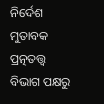ନିର୍ଦେଶ ମୁତାବକ ପ୍ରତ୍ନତତ୍ତ୍ଵ ବିଭାଗ ପକ୍ଷରୁ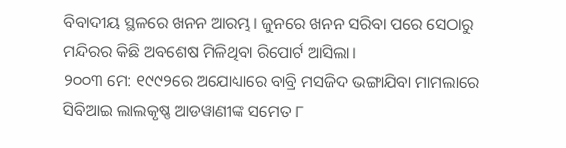ବିବାଦୀୟ ସ୍ଥଳରେ ଖନନ ଆରମ୍ଭ। ଜୁନରେ ଖନନ ସରିବା ପରେ ସେଠାରୁ ମନ୍ଦିରର କିଛି ଅବଶେଷ ମିଳିଥିବା ରିପୋର୍ଟ ଆସିଲା।
୨୦୦୩ ମେ: ୧୯୯୨ରେ ଅଯୋଧ୍ୟାରେ ବାବ୍ରି ମସଜିଦ ଭଙ୍ଗାଯିବା ମାମଲାରେ ସିବିଆଇ ଲାଲକୃଷ୍ଣ ଆଡୱାଣୀଙ୍କ ସମେତ ୮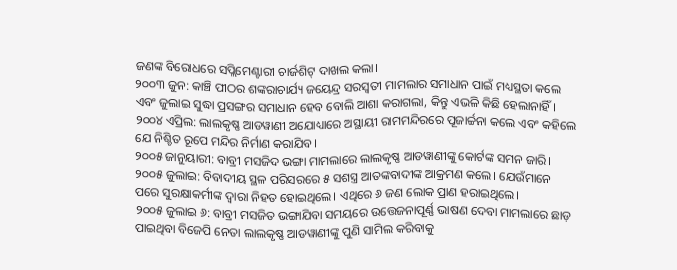ଜଣଙ୍କ ବିରୋଧରେ ସପ୍ଲିମେଣ୍ଟାରୀ ଚାର୍ଜଶିଟ୍ ଦାଖଲ କଲା।
୨୦୦୩ ଜୁନ: କାଞ୍ଚି ପୀଠର ଶଙ୍କରାଚାର୍ଯ୍ୟ ଜୟେନ୍ଦ୍ର ସରସ୍ବତୀ ମାମଲାର ସମାଧାନ ପାଇଁ ମଧ୍ୟସ୍ଥତା କଲେ ଏବଂ ଜୁଲାଇ ସୁଦ୍ଧା ପ୍ରସଙ୍ଗର ସମାଧାନ ହେବ ବୋଲି ଆଶା କରାଗଲା, କିନ୍ତୁ ଏଭଳି କିଛି ହେଲାନାହିଁ।
୨୦୦୪ ଏପ୍ରିଲ: ଲାଲକୃଷ୍ଣ ଆଡୱାଣୀ ଅଯୋଧ୍ୟାରେ ଅସ୍ଥାୟୀ ରାମମନ୍ଦିରରେ ପୂଜାର୍ଚ୍ଚନା କଲେ ଏବଂ କହିଲେ ଯେ ନିଶ୍ଚିତ ରୂପେ ମନ୍ଦିର ନିର୍ମାଣ କରାଯିବ।
୨୦୦୫ ଜାନୁୟାରୀ: ବାବ୍ରୀ ମସଜିଦ ଭଙ୍ଗା ମାମଲାରେ ଲାଲକୃଷ୍ଣ ଆଡୱାଣୀଙ୍କୁ କୋର୍ଟଙ୍କ ସମନ ଜାରି।
୨୦୦୫ ଜୁଲାଇ: ବିବାଦୀୟ ସ୍ଥଳ ପରିସରରେ ୫ ସଶସ୍ତ୍ର ଆତଙ୍କବାଦୀଙ୍କ ଆକ୍ରମଣ କଲେ। ଯେଉଁମାନେ ପରେ ସୁରକ୍ଷାକର୍ମୀଙ୍କ ଦ୍ବାରା ନିହତ ହୋଇଥିଲେ। ଏଥିରେ ୬ ଜଣ ଲୋକ ପ୍ରାଣ ହରାଇଥିଲେ।
୨୦୦୫ ଜୁଲାଇ ୬: ବାବ୍ରୀ ମସଜିତ ଭଙ୍ଗାଯିବା ସମୟରେ ଉତ୍ତେଜନାପୂର୍ଣ୍ଣ ଭାଷଣ ଦେବା ମାମଲାରେ ଛାଡ଼ ପାଇଥିବା ବିଜେପି ନେତା ଲାଲକୃଷ୍ଣ ଆଡୱାଣୀଙ୍କୁ ପୁଣି ସାମିଲ କରିବାକୁ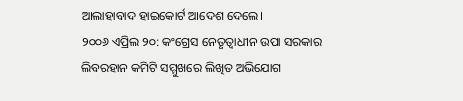ଆଲାହାବାଦ ହାଇକୋର୍ଟ ଆଦେଶ ଦେଲେ।
୨୦୦୬ ଏପ୍ରିଲ ୨୦: କଂଗ୍ରେସ ନେତୃତ୍ଵାଧୀନ ଉପା ସରକାର ଲିବରହାନ କମିଟି ସମ୍ମୁଖରେ ଲିଖିତ ଅଭିଯୋଗ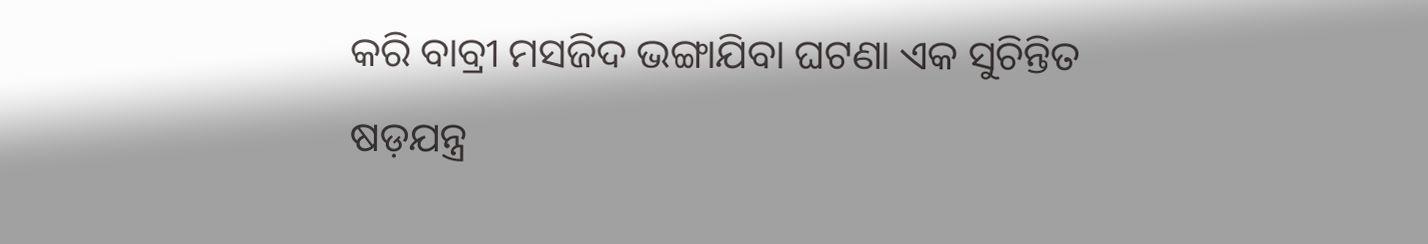କରି ବାବ୍ରୀ ମସଜିଦ ଭଙ୍ଗାଯିବା ଘଟଣା ଏକ ସୁଚିନ୍ତିତ ଷଡ଼ଯନ୍ତ୍ର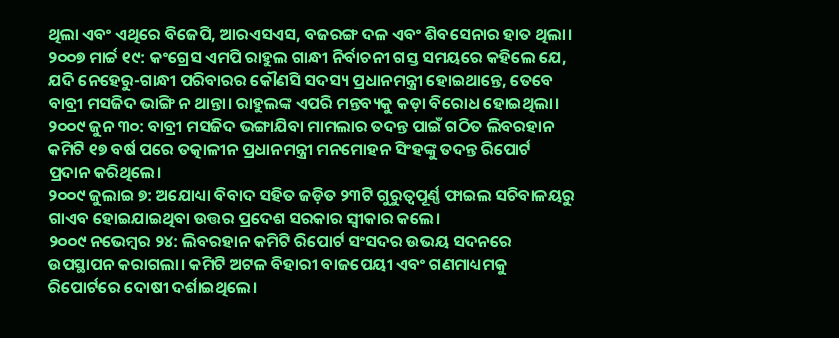ଥିଲା ଏବଂ ଏଥିରେ ବିଜେପି, ଆରଏସଏସ, ବଜରଙ୍ଗ ଦଳ ଏବଂ ଶିବସେନାର ହାତ ଥିଲା।
୨୦୦୭ ମାର୍ଚ୍ଚ ୧୯: କଂଗ୍ରେସ ଏମପି ରାହୁଲ ଗାନ୍ଧୀ ନିର୍ବାଚନୀ ଗସ୍ତ ସମୟରେ କହିଲେ ଯେ, ଯଦି ନେହେରୁ-ଗାନ୍ଧୀ ପରିବାରର କୌଣସି ସଦସ୍ୟ ପ୍ରଧାନମନ୍ତ୍ରୀ ହୋଇଥାନ୍ତେ, ତେବେ ବାବ୍ରୀ ମସଜିଦ ଭାଙ୍ଗି ନ ଥାନ୍ତା। ରାହୁଲଙ୍କ ଏପରି ମନ୍ତବ୍ୟକୁ କଡ଼ା ବିରୋଧ ହୋଇଥିଲା।
୨୦୦୯ ଜୁନ ୩୦: ବାବ୍ରୀ ମସଜିଦ ଭଙ୍ଗାଯିବା ମାମଲାର ତଦନ୍ତ ପାଇଁ ଗଠିତ ଲିବରହାନ କମିଟି ୧୭ ବର୍ଷ ପରେ ତତ୍କାଳୀନ ପ୍ରଧାନମନ୍ତ୍ରୀ ମନମୋହନ ସିଂହଙ୍କୁ ତଦନ୍ତ ରିପୋର୍ଟ ପ୍ରଦାନ କରିଥିଲେ।
୨୦୦୯ ଜୁଲାଇ ୭: ଅଯୋଧ୍ୟା ବିବାଦ ସହିତ ଜଡ଼ିତ ୨୩ଟି ଗୁରୁତ୍ଵପୂର୍ଣ୍ଣ ଫାଇଲ ସଚିବାଳୟରୁ ଗାଏବ ହୋଇଯାଇଥିବା ଉତ୍ତର ପ୍ରଦେଶ ସରକାର ସ୍ବୀକାର କଲେ।
୨୦୦୯ ନଭେମ୍ବର ୨୪: ଲିବରହାନ କମିଟି ରିପୋର୍ଟ ସଂସଦର ଉଭୟ ସଦନରେ ଉପସ୍ଥାପନ କରାଗଲା। କମିଟି ଅଟଳ ବିହାରୀ ବାଜପେୟୀ ଏବଂ ଗଣମାଧ୍ୟମକୁ ରିପୋର୍ଟରେ ଦୋଷୀ ଦର୍ଶାଇଥିଲେ।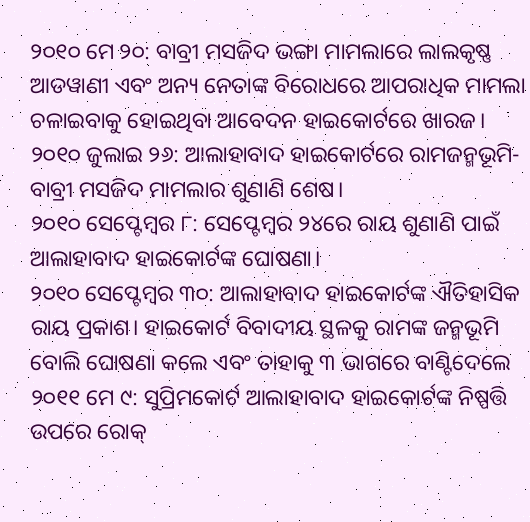୨୦୧୦ ମେ ୨୦: ବାବ୍ରୀ ମସଜିଦ ଭଙ୍ଗା ମାମଲାରେ ଲାଲକୃଷ୍ଣ ଆଡୱାଣୀ ଏବଂ ଅନ୍ୟ ନେତାଙ୍କ ବିରୋଧରେ ଆପରାଧିକ ମାମଲା ଚଳାଇବାକୁ ହୋଇଥିବା ଆବେଦନ ହାଇକୋର୍ଟରେ ଖାରଜ।
୨୦୧୦ ଜୁଲାଇ ୨୬: ଆଲାହାବାଦ ହାଇକୋର୍ଟରେ ରାମଜନ୍ମଭୂମି-ବାବ୍ରୀ ମସଜିଦ ମାମଲାର ଶୁଣାଣି ଶେଷ।
୨୦୧୦ ସେପ୍ଟେମ୍ବର ୮: ସେପ୍ଟେମ୍ବର ୨୪ରେ ରାୟ ଶୁଣାଣି ପାଇଁ ଆଲାହାବାଦ ହାଇକୋର୍ଟଙ୍କ ଘୋଷଣା।
୨୦୧୦ ସେପ୍ଟେମ୍ବର ୩୦: ଆଲାହାବାଦ ହାଇକୋର୍ଟଙ୍କ ଐତିହାସିକ ରାୟ ପ୍ରକାଶ। ହାଇକୋର୍ଟ ବିବାଦୀୟ ସ୍ଥଳକୁ ରାମଙ୍କ ଜନ୍ମଭୂମି ବୋଲି ଘୋଷଣା କଲେ ଏବଂ ତାହାକୁ ୩ ଭାଗରେ ବାଣ୍ଟିଦେଲେ
୨୦୧୧ ମେ ୯: ସୁପ୍ରିମକୋର୍ଟ ଆଲାହାବାଦ ହାଇକୋର୍ଟଙ୍କ ନିଷ୍ପତ୍ତି ଉପରେ ରୋକ୍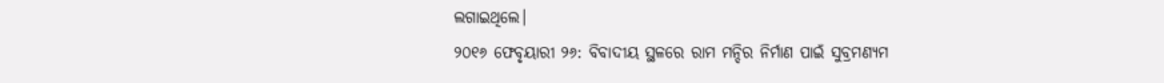ଲଗାଇଥିଲେ।
୨୦୧୬ ଫେବୃୟାରୀ ୨୬: ବିବାଦୀୟ ସ୍ଥଳରେ ରାମ ମନ୍ଦିର ନିର୍ମାଣ ପାଇଁ ସୁବ୍ରମଣ୍ୟମ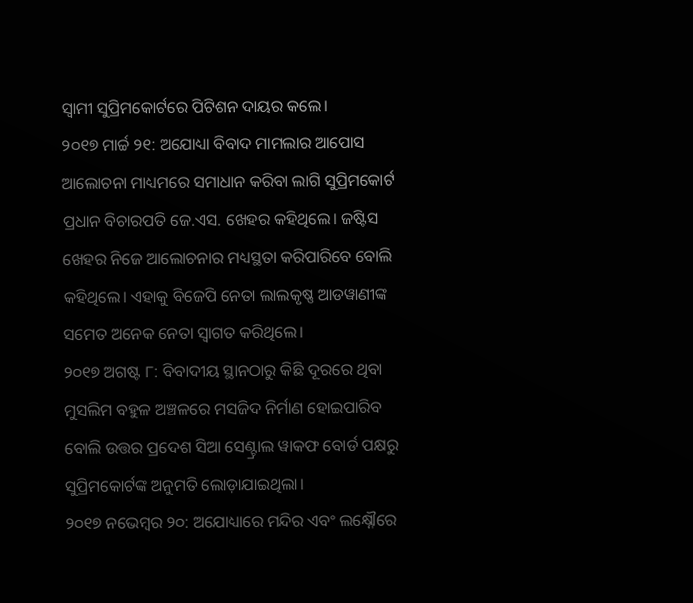ସ୍ବାମୀ ସୁପ୍ରିମକୋର୍ଟରେ ପିଟିଶନ ଦାୟର କଲେ।
୨୦୧୭ ମାର୍ଚ୍ଚ ୨୧: ଅଯୋଧ୍ୟା ବିବାଦ ମାମଲାର ଆପୋସ ଆଲୋଚନା ମାଧ୍ୟମରେ ସମାଧାନ କରିବା ଲାଗି ସୁପ୍ରିମକୋର୍ଟ ପ୍ରଧାନ ବିଚାରପତି ଜେ.ଏସ. ଖେହର କହିଥିଲେ। ଜଷ୍ଟିସ ଖେହର ନିଜେ ଆଲୋଚନାର ମଧ୍ୟସ୍ଥତା କରିପାରିବେ ବୋଲି କହିଥିଲେ। ଏହାକୁ ବିଜେପି ନେତା ଲାଲକୃଷ୍ଣ ଆଡୱାଣୀଙ୍କ ସମେତ ଅନେକ ନେତା ସ୍ବାଗତ କରିଥିଲେ।
୨୦୧୭ ଅଗଷ୍ଟ ୮: ବିବାଦୀୟ ସ୍ଥାନଠାରୁ କିଛି ଦୂରରେ ଥିବା ମୁସଲିମ ବହୁଳ ଅଞ୍ଚଳରେ ମସଜିଦ ନିର୍ମାଣ ହୋଇପାରିବ ବୋଲି ଉତ୍ତର ପ୍ରଦେଶ ସିଆ ସେଣ୍ଟ୍ରାଲ ୱାକଫ ବୋର୍ଡ ପକ୍ଷରୁ ସୁପ୍ରିମକୋର୍ଟଙ୍କ ଅନୁମତି ଲୋଡ଼ାଯାଇଥିଲା।
୨୦୧୭ ନଭେମ୍ବର ୨୦: ଅଯୋଧ୍ୟାରେ ମନ୍ଦିର ଏବଂ ଲକ୍ଷ୍ନୌରେ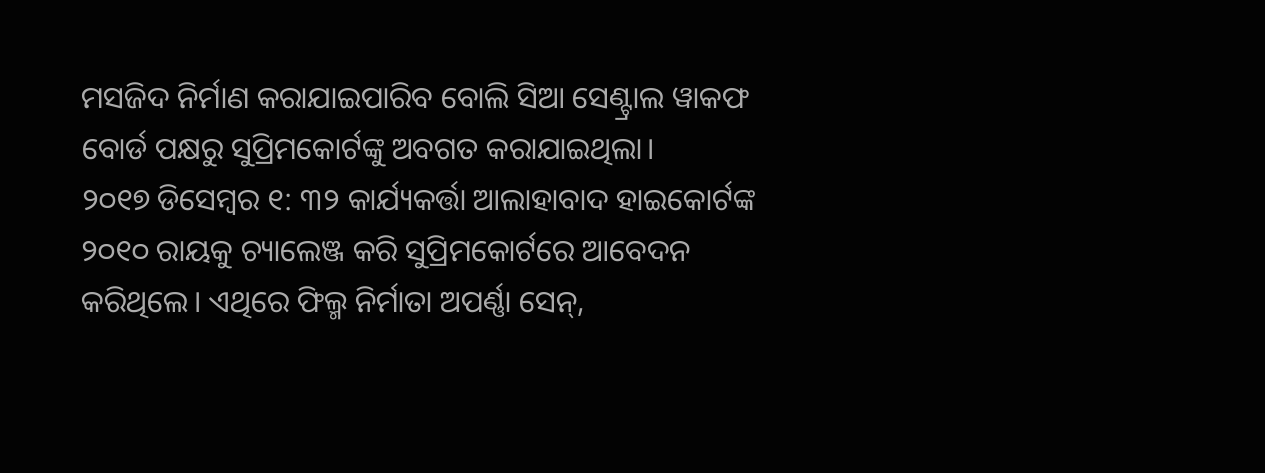ମସଜିଦ ନିର୍ମାଣ କରାଯାଇପାରିବ ବୋଲି ସିଆ ସେଣ୍ଟ୍ରାଲ ୱାକଫ ବୋର୍ଡ ପକ୍ଷରୁ ସୁପ୍ରିମକୋର୍ଟଙ୍କୁ ଅବଗତ କରାଯାଇଥିଲା।
୨୦୧୭ ଡିସେମ୍ବର ୧: ୩୨ କାର୍ଯ୍ୟକର୍ତ୍ତା ଆଲାହାବାଦ ହାଇକୋର୍ଟଙ୍କ ୨୦୧୦ ରାୟକୁ ଚ୍ୟାଲେଞ୍ଜ କରି ସୁପ୍ରିମକୋର୍ଟରେ ଆବେଦନ କରିଥିଲେ। ଏଥିରେ ଫିଲ୍ମ ନିର୍ମାତା ଅପର୍ଣ୍ଣା ସେନ୍,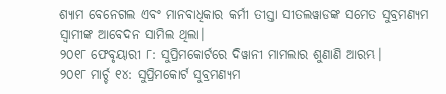ଶ୍ୟାମ ବେନେଗଲ ଏବଂ ମାନବାଧିକାର କର୍ମୀ ତୀସ୍ତା ସୀତଲୱାଡଙ୍କ ସମେତ ସୁବ୍ରମଣ୍ୟମ ସ୍ବାମୀଙ୍କ ଆବେଦନ ସାମିଲ ଥିଲା।
୨୦୧୮ ଫେବୃୟାରୀ ୮: ସୁପ୍ରିମକୋର୍ଟରେ ଦିୱାନୀ ମାମଲାର ଶୁଣାଣି ଆରମ୍ଭ।
୨୦୧୮ ମାର୍ଚ୍ଚ ୧୪: ସୁପ୍ରିମକୋର୍ଟ ସୁବ୍ରମଣ୍ୟମ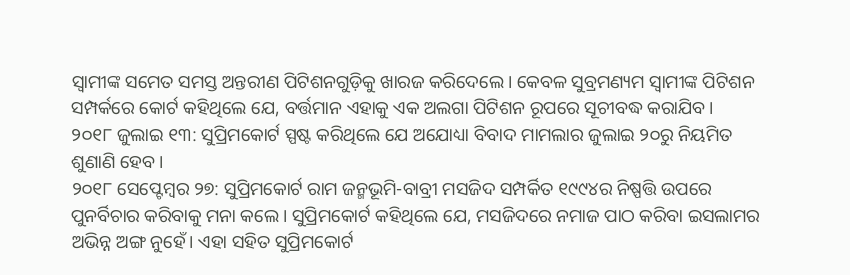ସ୍ବାମୀଙ୍କ ସମେତ ସମସ୍ତ ଅନ୍ତରୀଣ ପିଟିଶନଗୁଡ଼ିକୁ ଖାରଜ କରିଦେଲେ। କେବଳ ସୁବ୍ରମଣ୍ୟମ ସ୍ବାମୀଙ୍କ ପିଟିଶନ ସମ୍ପର୍କରେ କୋର୍ଟ କହିଥିଲେ ଯେ, ବର୍ତ୍ତମାନ ଏହାକୁ ଏକ ଅଲଗା ପିଟିଶନ ରୂପରେ ସୂଚୀବଦ୍ଧ କରାଯିବ।
୨୦୧୮ ଜୁଲାଇ ୧୩: ସୁପ୍ରିମକୋର୍ଟ ସ୍ପଷ୍ଟ କରିଥିଲେ ଯେ ଅଯୋଧ୍ୟା ବିବାଦ ମାମଲାର ଜୁଲାଇ ୨୦ରୁ ନିୟମିତ ଶୁଣାଣି ହେବ।
୨୦୧୮ ସେପ୍ଟେମ୍ବର ୨୭: ସୁପ୍ରିମକୋର୍ଟ ରାମ ଜନ୍ମଭୂମି-ବାବ୍ରୀ ମସଜିଦ ସମ୍ପର୍କିତ ୧୯୯୪ର ନିଷ୍ପତ୍ତି ଉପରେ ପୁନର୍ବିଚାର କରିବାକୁ ମନା କଲେ। ସୁପ୍ରିମକୋର୍ଟ କହିଥିଲେ ଯେ, ମସଜିଦରେ ନମାଜ ପାଠ କରିବା ଇସଲାମର ଅଭିନ୍ନ ଅଙ୍ଗ ନୁହେଁ। ଏହା ସହିତ ସୁପ୍ରିମକୋର୍ଟ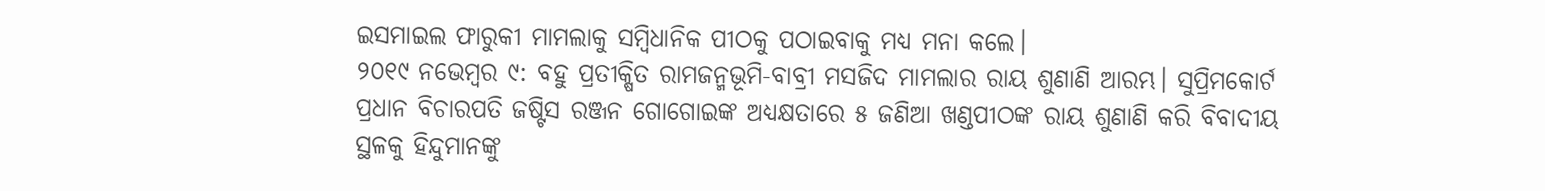ଇସମାଇଲ ଫାରୁକୀ ମାମଲାକୁ ସମ୍ବିଧାନିକ ପୀଠକୁ ପଠାଇବାକୁ ମଧ୍ୟ ମନା କଲେ।
୨୦୧୯ ନଭେମ୍ବର ୯: ବହୁ ପ୍ରତୀକ୍ଷିତ ରାମଜନ୍ମଭୂମି-ବାବ୍ରୀ ମସଜିଦ ମାମଲାର ରାୟ ଶୁଣାଣି ଆରମ୍ଭ। ସୁପ୍ରିମକୋର୍ଟ ପ୍ରଧାନ ବିଚାରପତି ଜଷ୍ଟିସ ରଞ୍ଜନ ଗୋଗୋଇଙ୍କ ଅଧ୍ୟକ୍ଷତାରେ ୫ ଜଣିଆ ଖଣ୍ଡପୀଠଙ୍କ ରାୟ ଶୁଣାଣି କରି ବିବାଦୀୟ ସ୍ଥଳକୁ ହିନ୍ଦୁମାନଙ୍କୁ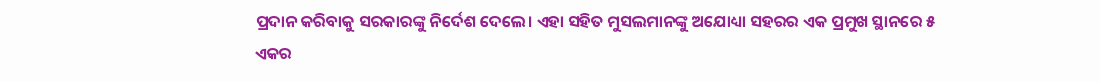ପ୍ରଦାନ କରିବାକୁ ସରକାରଙ୍କୁ ନିର୍ଦେଶ ଦେଲେ। ଏହା ସହିତ ମୁସଲମାନଙ୍କୁ ଅଯୋଧ୍ୟା ସହରର ଏକ ପ୍ରମୁଖ ସ୍ଥାନରେ ୫ ଏକର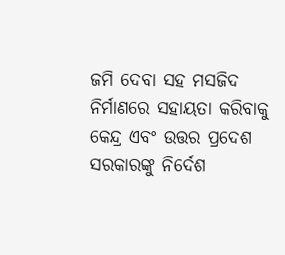ଜମି ଦେବା ସହ ମସଜିଦ ନିର୍ମାଣରେ ସହାୟତା କରିବାକୁ କେନ୍ଦ୍ର ଏବଂ ଉତ୍ତର ପ୍ରଦେଶ ସରକାରଙ୍କୁ ନିର୍ଦେଶ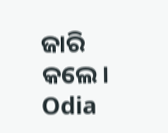ଜାରି କଲେ।
Odia